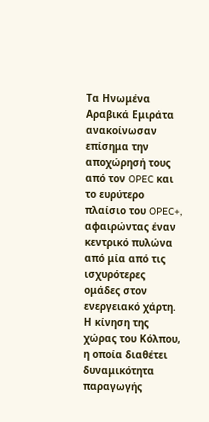Τα Ηνωμένα Αραβικά Εμιράτα ανακοίνωσαν επίσημα την αποχώρησή τους από τον OPEC και το ευρύτερο πλαίσιο του OPEC+, αφαιρώντας έναν κεντρικό πυλώνα από μία από τις ισχυρότερες ομάδες στον ενεργειακό χάρτη. Η κίνηση της χώρας του Κόλπου, η οποία διαθέτει δυναμικότητα παραγωγής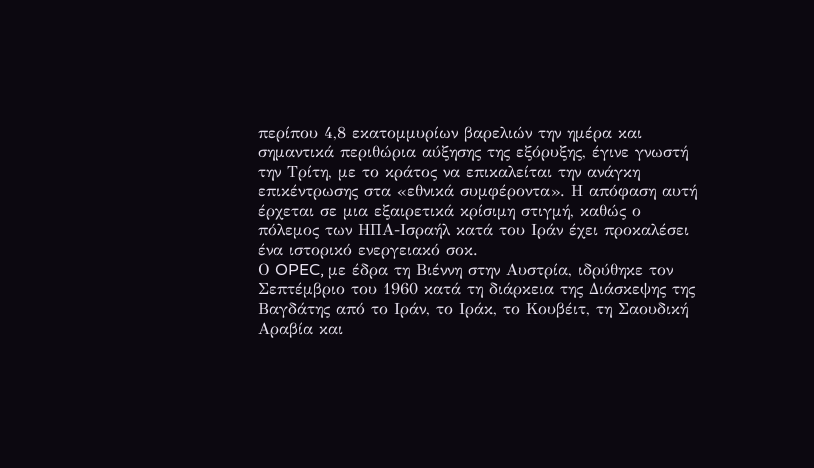περίπου 4,8 εκατομμυρίων βαρελιών την ημέρα και σημαντικά περιθώρια αύξησης της εξόρυξης, έγινε γνωστή την Τρίτη, με το κράτος να επικαλείται την ανάγκη επικέντρωσης στα «εθνικά συμφέροντα». Η απόφαση αυτή έρχεται σε μια εξαιρετικά κρίσιμη στιγμή, καθώς ο πόλεμος των ΗΠΑ-Ισραήλ κατά του Ιράν έχει προκαλέσει ένα ιστορικό ενεργειακό σοκ.
Ο OPEC, με έδρα τη Βιέννη στην Αυστρία, ιδρύθηκε τον Σεπτέμβριο του 1960 κατά τη διάρκεια της Διάσκεψης της Βαγδάτης από το Ιράν, το Ιράκ, το Κουβέιτ, τη Σαουδική Αραβία και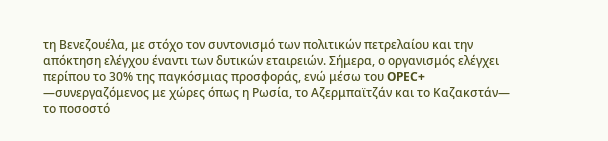τη Βενεζουέλα, με στόχο τον συντονισμό των πολιτικών πετρελαίου και την απόκτηση ελέγχου έναντι των δυτικών εταιρειών. Σήμερα, ο οργανισμός ελέγχει περίπου το 30% της παγκόσμιας προσφοράς, ενώ μέσω του OPEC+ —συνεργαζόμενος με χώρες όπως η Ρωσία, το Αζερμπαϊτζάν και το Καζακστάν— το ποσοστό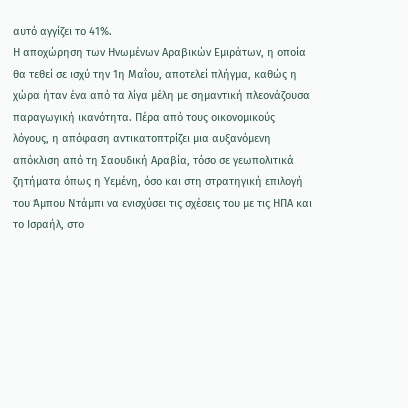αυτό αγγίζει το 41%.
Η αποχώρηση των Ηνωμένων Αραβικών Εμιράτων, η οποία θα τεθεί σε ισχύ την 1η Μαΐου, αποτελεί πλήγμα, καθώς η χώρα ήταν ένα από τα λίγα μέλη με σημαντική πλεονάζουσα παραγωγική ικανότητα. Πέρα από τους οικονομικούς λόγους, η απόφαση αντικατοπτρίζει μια αυξανόμενη απόκλιση από τη Σαουδική Αραβία, τόσο σε γεωπολιτικά ζητήματα όπως η Υεμένη, όσο και στη στρατηγική επιλογή του Άμπου Ντάμπι να ενισχύσει τις σχέσεις του με τις ΗΠΑ και το Ισραήλ, στο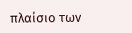πλαίσιο των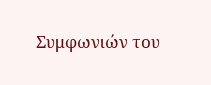Συμφωνιών του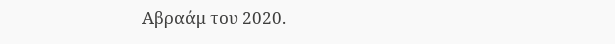Αβραάμ του 2020.